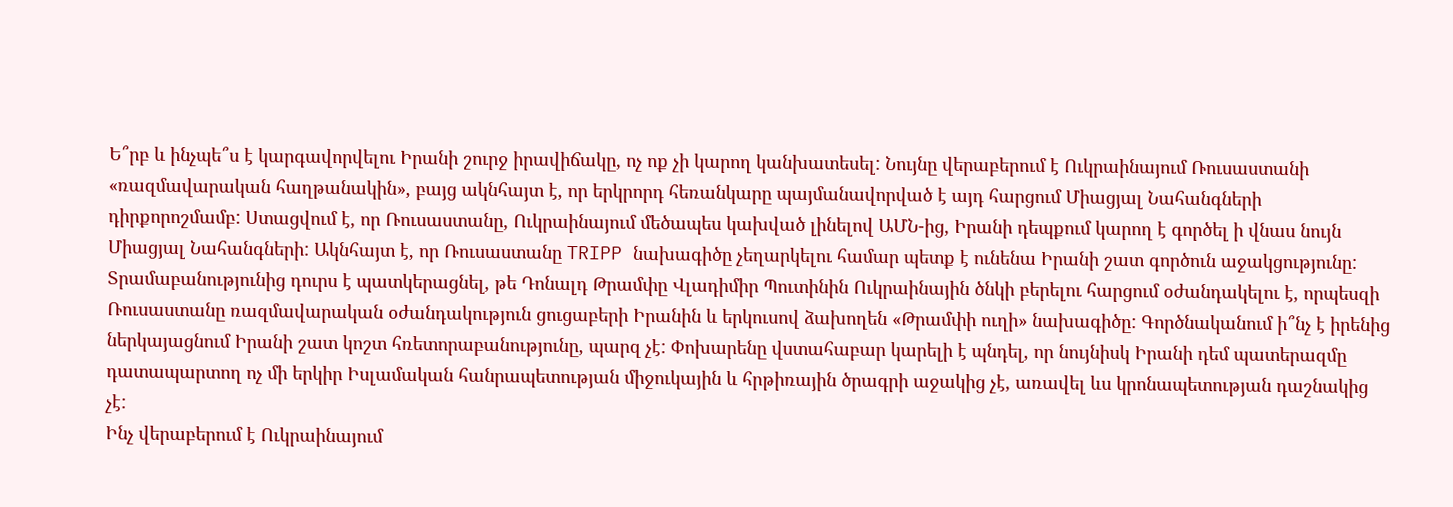Ե՞րբ և ինչպե՞ս է կարգավորվելու Իրանի շուրջ իրավիճակը, ոչ ոք չի կարող կանխատեսել: Նույնը վերաբերում է Ուկրաինայում Ռուսաստանի «ռազմավարական հաղթանակին», բայց ակնհայտ է, որ երկրորդ հեռանկարը պայմանավորված է այդ հարցում Միացյալ Նահանգների դիրքորոշմամբ: Ստացվում է, որ Ռուսաստանը, Ուկրաինայում մեծապես կախված լինելով ԱՄՆ-ից, Իրանի դեպքում կարող է գործել ի վնաս նույն Միացյալ Նահանգների: Ակնհայտ է, որ Ռուսաստանը TRIPP նախագիծը չեղարկելու համար պետք է ունենա Իրանի շատ գործուն աջակցությունը:
Տրամաբանությունից դուրս է պատկերացնել, թե Դոնալդ Թրամփը Վլադիմիր Պուտինին Ուկրաինային ծնկի բերելու հարցում օժանդակելու է, որպեսզի Ռուսաստանը ռազմավարական օժանդակություն ցուցաբերի Իրանին և երկուսով ձախողեն «Թրամփի ուղի» նախագիծը: Գործնականում ի՞նչ է իրենից ներկայացնում Իրանի շատ կոշտ հռետորաբանությունը, պարզ չէ: Փոխարենը վստահաբար կարելի է պնդել, որ նույնիսկ Իրանի դեմ պատերազմը դատապարտող ոչ մի երկիր Իսլամական հանրապետության միջուկային և հրթիռային ծրագրի աջակից չէ, առավել ևս կրոնապետության դաշնակից չէ:
Ինչ վերաբերում է Ուկրաինայում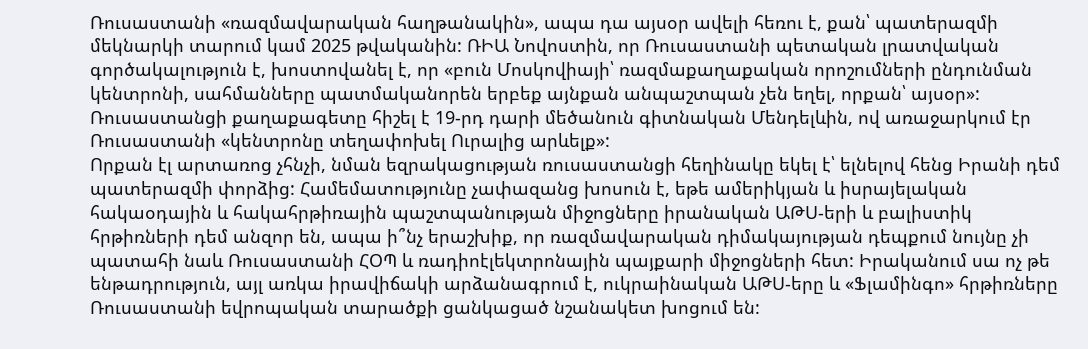Ռուսաստանի «ռազմավարական հաղթանակին», ապա դա այսօր ավելի հեռու է, քան՝ պատերազմի մեկնարկի տարում կամ 2025 թվականին: ՌԻԱ Նովոստին, որ Ռուսաստանի պետական լրատվական գործակալություն է, խոստովանել է, որ «բուն Մոսկովիայի՝ ռազմաքաղաքական որոշումների ընդունման կենտրոնի, սահմանները պատմականորեն երբեք այնքան անպաշտպան չեն եղել, որքան՝ այսօր»: Ռուսաստանցի քաղաքագետը հիշել է 19-րդ դարի մեծանուն գիտնական Մենդելևին, ով առաջարկում էր Ռուսաստանի «կենտրոնը տեղափոխել Ուրալից արևելք»:
Որքան էլ արտառոց չհնչի, նման եզրակացության ռուսաստանցի հեղինակը եկել է՝ ելնելով հենց Իրանի դեմ պատերազմի փորձից: Համեմատությունը չափազանց խոսուն է, եթե ամերիկյան և իսրայելական հակաօդային և հակահրթիռային պաշտպանության միջոցները իրանական ԱԹՍ-երի և բալիստիկ հրթիռների դեմ անզոր են, ապա ի՞նչ երաշխիք, որ ռազմավարական դիմակայության դեպքում նույնը չի պատահի նաև Ռուսաստանի ՀՕՊ և ռադիոէլեկտրոնային պայքարի միջոցների հետ: Իրականում սա ոչ թե ենթադրություն, այլ առկա իրավիճակի արձանագրում է, ուկրաինական ԱԹՍ-երը և «Ֆլամինգո» հրթիռները Ռուսաստանի եվրոպական տարածքի ցանկացած նշանակետ խոցում են: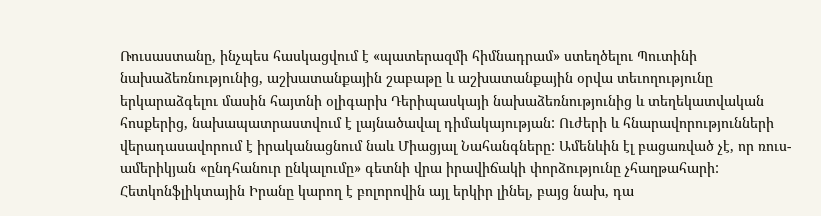Ռուսաստանը, ինչպես հասկացվում է «պատերազմի հիմնադրամ» ստեղծելու Պուտինի նախաձեռնությունից, աշխատանքային շաբաթը և աշխատանքային օրվա տեւողությունը երկարաձգելու մասին հայտնի օլիգարխ Դերիպասկայի նախաձեռնությունից և տեղեկատվական հոսքերից, նախապատրաստվում է լայնածավալ դիմակայության: Ուժերի և հնարավորությունների վերադասավորում է իրականացնում նաև Միացյալ Նահանգները: Ամենևին էլ բացառված չէ, որ ռուս-ամերիկյան «ընդհանուր ընկալումը» գետնի վրա իրավիճակի փորձությունը չհաղթահարի:
Հետկոնֆլիկտային Իրանը կարող է բոլորովին այլ երկիր լինել, բայց նախ, դա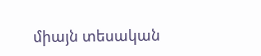միայն տեսական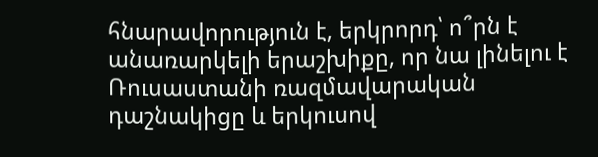հնարավորություն է, երկրորդ՝ ո՞րն է անառարկելի երաշխիքը, որ նա լինելու է Ռուսաստանի ռազմավարական դաշնակիցը և երկուսով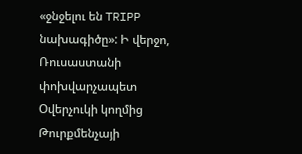«ջնջելու են TRIPP նախագիծը»: Ի վերջո, Ռուսաստանի փոխվարչապետ Օվերչուկի կողմից Թուրքմենչայի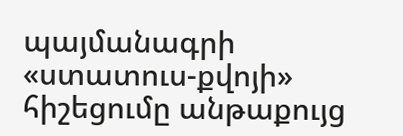պայմանագրի «ստատուս-քվոյի» հիշեցումը անթաքույց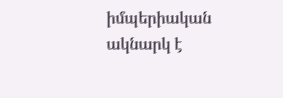իմպերիական ակնարկ է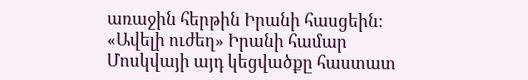առաջին հերթին Իրանի հասցեին: «Ավելի ուժեղ» Իրանի համար Մոսկվայի այդ կեցվածքը հաստատ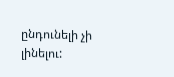ընդունելի չի լինելու: